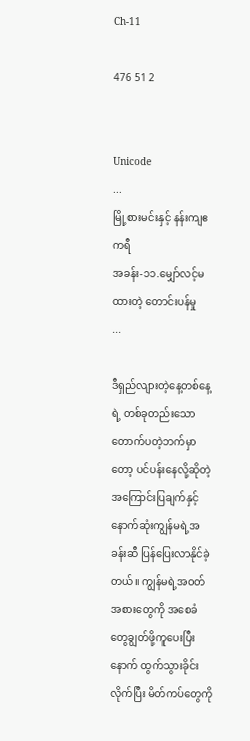Ch-11

476 51 2


Unicode
...
မြို့စားမင်းနှင့် နန်းကျဧကရီ
အခန်း-၁၁.မျှော်လင့်မထားတဲ့ တောင်းပန်မှု
...

ဒီရှည်လျားတဲ့နေ့တစ်နေ့ရဲ့ တစ်ခုတည်းသောတောက်ပတဲ့ဘက်မှာတော့ ပင်ပန်းနေလို့ဆိုတဲ့အကြောင်းပြချက်နှင့် နောက်ဆုံးကျွန်မရဲ့အခန်းဆီ ပြန်ပြေးလာနိုင်ခဲ့တယ်။ ကျွန်မရဲ့အဝတ်အစားတွေကို အစေခံတွေချွတ်ဖို့ကူပေးပြီးနောက် ထွက်သွားခိုင်းလိုက်ပြီး မိတ်ကပ်တွေကို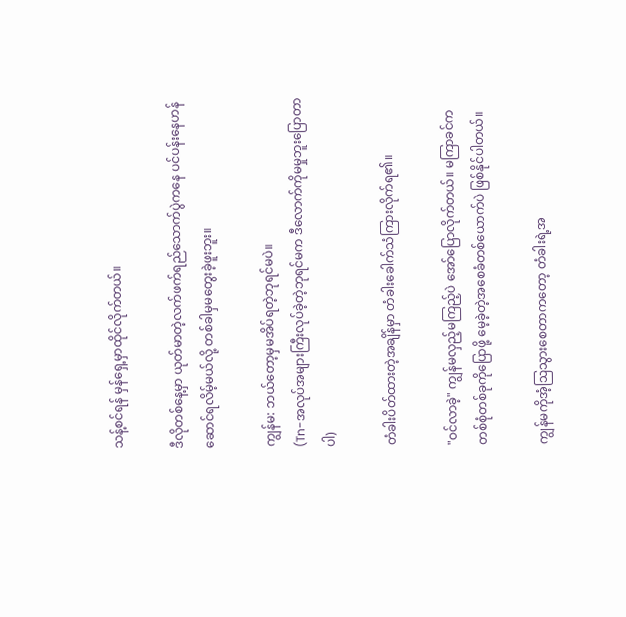သန့်စင်ရန် မှန်ရှေ့‌မှာထိုင်လိုက်တယ်။

ဒီလိုတစ်နေ့မှာ ယုတ်မာတဲ့လက်ဖက်‌ရည်သောက်ပွဲကနေ ပင်ပန်းနေဟန်ဆောင်ရလိမ့်မယ်လို့ တစ်ခါမှမတွေးခဲ့ဖူးဘူး။

ကျွန်မ: ဘယ်တော့မှမအိပ်ရတဲ့ဘုရင်မပဲ။
(Tn-အလုပ်အများကြီးလုပ်ခဲ့တဲ့ဘုရင်မက ဒီလောက်ကိုမမှုဘူးပြောတာပါ)

တံခါးပိတ်ထားတဲ့အချိန်မှာ တံခါးခေါက်သံကြားလိုက်ရ၏။

"ဝင်လာခဲ့" ကျွန်မလှည့်မကြည့်ပဲ အော်ပြောလိုက်တယ်။ မကြာခင်က တစ်စုံတစ်ခု‌ကိုပြောဖို့ မေ့ခဲ့တဲ့အစေခံတစ်ယောက်ပဲ ဖြစ်နိုင်ပါတယ်။

ကျွန်မကိုအံ့ဩသွားစေတာကတော့ တံခါးရဲ့အ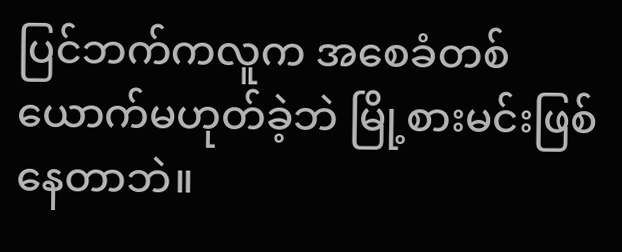ပြင်ဘက်ကလူက အစေခံတစ်ယောက်မဟုတ်ခဲ့ဘဲ မြို့စားမင်းဖြစ်နေတာဘဲ။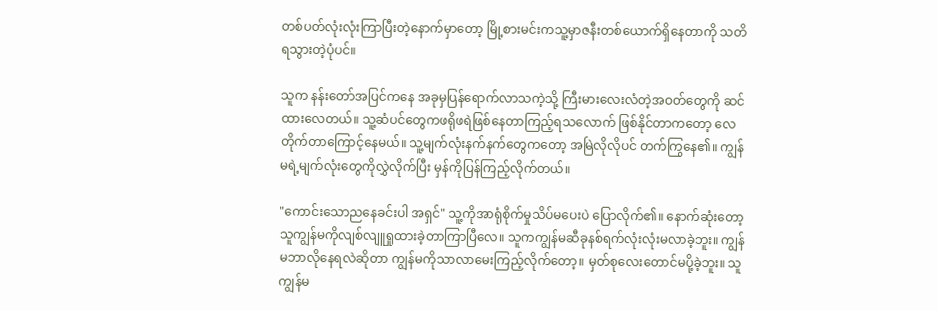တစ်ပတ်လုံးလုံးကြာပြီးတဲ့နောက်မှာတော့ မြို့စားမင်းကသူ့မှာဇနီးတစ်ယောက်ရှိနေတာကို သတိရသွားတဲ့ပုံပင်။

သူက နန်းတော်အပြင်ကနေ အခုမှပြန်ရောက်လာသကဲ့သို့ ကြီးမားလေးလံတဲ့အဝတ်တွေကို ဆင်ထားလေတယ်။ သူ့ဆံပင်တွေကဖရိုဖရဲဖြစ်နေတာကြည့်ရသလောက် ဖြစ်နိုင်တာကတော့ လေတိုက်တာကြောင့်နေမယ်။ သူ့မျက်လုံးနက်နက်တွေကတော့ အမြဲလိုလိုပင် တက်ကြွနေ၏။ ကျွန်မရဲ့မျက်လုံးတွေကိုလွှဲလိုက်ပြီး မှန်ကိုပြန်ကြည့်လိုက်တယ်။

"ကောင်းသောညနေခင်းပါ အရှင်" သူ့ကိုအာရုံစိုက်မှုသိပ်မပေးပဲ ပြောလိုက်၏။ နောက်ဆုံးတော့ သူကျွန်မကိုလျစ်လျူရှု‌ထားခဲ့တာကြာပြီလေ။ သူကကျွန်မဆီခုနစ်ရက်လုံးလုံးမလာခဲ့ဘူး။ ကျွန်မဘာလိုနေရလဲဆိုတာ ကျွန်မကိုသာလာမေးကြည့်လိုက်တော့။ မှတ်စုလေးတောင်မပို့ခဲ့ဘူး။ သူ ကျွန်မ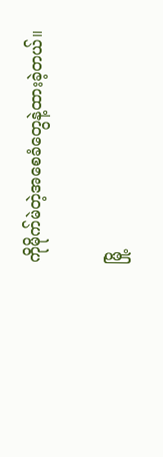ကိုမိုက်မဲတဲ့အစေခံတွေနဲ့ထားခဲ့တယ်။

မြို့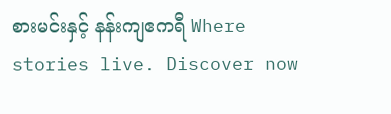စားမင်းနှင့် နန်းကျဧကရီ Where stories live. Discover now